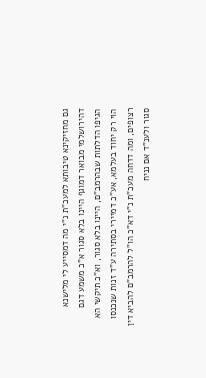גם מחזיקינא טיבותא למעכ"ת נ"י מה דמסייע לי מלישנא דהירושלמי מבואר דמוגף היינו בלא סגור א"כ משמע דגם הגיפו הדלתות שבהרמב"ם, היינו בלא סגור, וא"כ תיקשי הא הוי רק יחוד בעלמא, אע"כ דמיירי בסתירה ע"ד זנות שנכנסו רצופים, ומה דדחה מעכ"ת נ"י דא"כ הו"ל להרמב"ם להביא דין סגור ולענ"ד אם נניח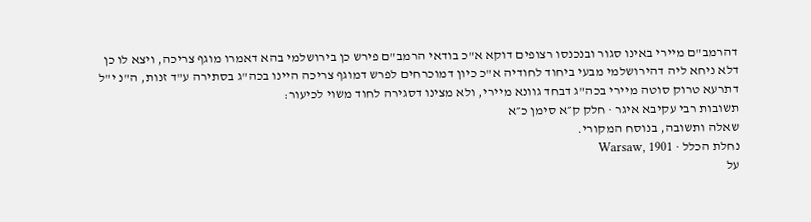דהרמב"ם מיירי באינו סגור ובנכנסו רצופים דוקא א"כ בודאי הרמב"ם פירש כן בירושלמי בהא דאמרו מוגף צריכה, ויצא לו כן דלא ניחא ליה דהירושלמי מבעי ביחוד לחודיה א"כ כיון דמוכרחים לפרש דמוגף צריכה היינו בכה"ג בסתירה ע"ד זנות, ה"נ י"ל דתרעא טרוק סוטה מיירי בכה"ג דבחד גוונא מיירי, ולא מצינו דסגירה לחוד משוי לכיעור:
תשובות רבי עקיבא איגר · חלק ק״א סימן כ״א
שאלה ותשובה, בנוסח המקורי.
נחלת הכלל · Warsaw, 1901
על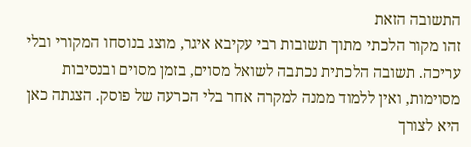התשובה הזאת
זהו מקור הלכתי מתוך תשובות רבי עקיבא איגר, מוצג בנוסחו המקורי ובלי עריכה. תשובה הלכתית נכתבה לשואל מסוים, בזמן מסוים ובנסיבות מסוימות, ואין ללמוד ממנה למקרה אחר בלי הכרעה של פוסק. הצגתה כאן היא לצורך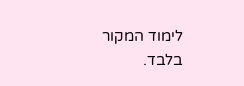לימוד המקור בלבד.